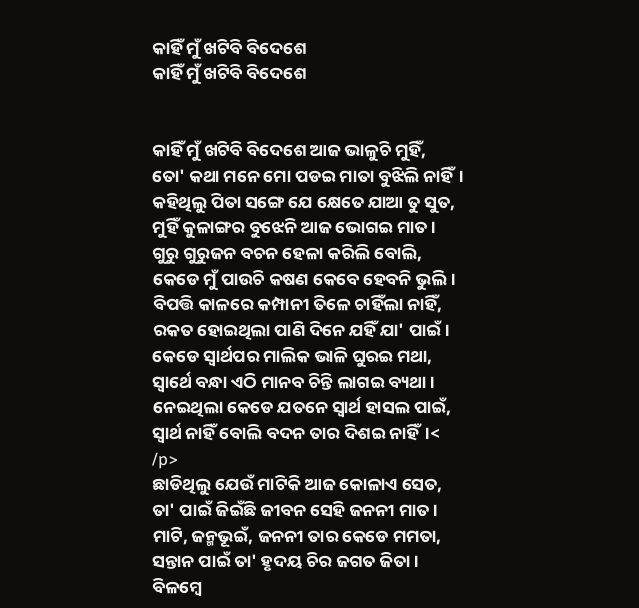କାହିଁ ମୁଁ ଖଟିବି ବିଦେଶେ
କାହିଁ ମୁଁ ଖଟିବି ବିଦେଶେ


କାହିଁ ମୁଁ ଖଟିବି ବିଦେଶେ ଆଜ ଭାଳୁଚି ମୁହିଁ,
ତୋ' କଥା ମନେ ମୋ ପଡଇ ମାତା ବୁଝିଲି ନାହିଁ।
କହିଥିଲୁ ପିତା ସଙ୍ଗେ ଯେ କ୍ଷେତେ ଯାଆ ତୁ ସୁତ,
ମୁହିଁ କୁଳାଙ୍ଗର ବୁଝେନି ଆଜ ଭୋଗଇ ମାତ।
ଗୁରୁ ଗୁରୁଜନ ବଚନ ହେଳା କରିଲି ବୋଲି,
କେଡେ ମୁଁ ପାଉଚି କଷଣ କେବେ ହେବନି ଭୁଲି।
ବିପତ୍ତି କାଳରେ କମ୍ପାନୀ ତିଳେ ଚାହିଁଲା ନାହିଁ,
ରକତ ହୋଇଥିଲା ପାଣି ଦିନେ ଯହିଁ ଯା' ପାଇଁ।
କେଡେ ସ୍ୱାର୍ଥପର ମାଲିକ ଭାଳି ଘୁରଇ ମଥା,
ସ୍ୱାର୍ଥେ ବନ୍ଧା ଏଠି ମାନବ ଚିନ୍ତି ଲାଗଇ ବ୍ୟଥା।
ନେଇଥିଲା କେଡେ ଯତନେ ସ୍ୱାର୍ଥ ହାସଲ ପାଇଁ,
ସ୍ୱାର୍ଥ ନାହିଁ ବୋଲି ବଦନ ତାର ଦିଶଇ ନାହିଁ।<
/p>
ଛାଡିଥିଲୁ ଯେଉଁ ମାଟିକି ଆଜ କୋଳାଏ ସେତ,
ତା' ପାଇଁ ଜିଇଁଛି ଜୀବନ ସେହି ଜନନୀ ମାତ।
ମାଟି, ଜନ୍ମଭୂଇଁ, ଜନନୀ ତାର କେଡେ ମମତା,
ସନ୍ତାନ ପାଇଁ ତା' ହୃଦୟ ଚିର ଜଗତ ଜିତା।
ବିଳମ୍ବେ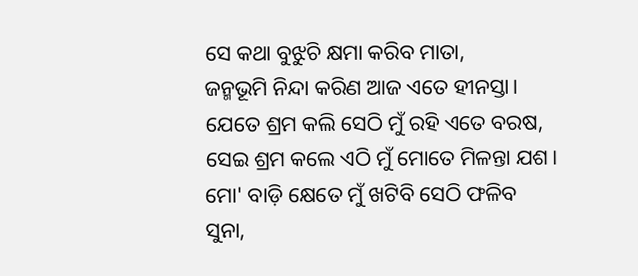ସେ କଥା ବୁଝୁଚି କ୍ଷମା କରିବ ମାତା,
ଜନ୍ମଭୂମି ନିନ୍ଦା କରିଣ ଆଜ ଏତେ ହୀନସ୍ତା।
ଯେତେ ଶ୍ରମ କଲି ସେଠି ମୁଁ ରହି ଏତେ ବରଷ,
ସେଇ ଶ୍ରମ କଲେ ଏଠି ମୁଁ ମୋତେ ମିଳନ୍ତା ଯଶ।
ମୋ' ବାଡ଼ି କ୍ଷେତେ ମୁଁ ଖଟିବି ସେଠି ଫଳିବ ସୁନା,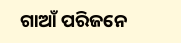ଗାଆଁ ପରିଜନେ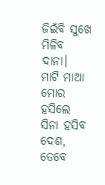ଜିଇଁବି ସୁଖେ ମିଳିବ ଦାନା।
ମାଟି ମାଆ ମୋର ହସିଲେ ସିନା ହସିବ ଦେଶ,
ତେବେ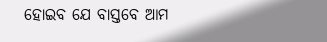ହୋଇବ ଯେ ବାସ୍ତବେ ଆମ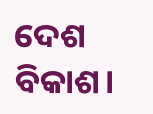ଦେଶ ବିକାଶ।